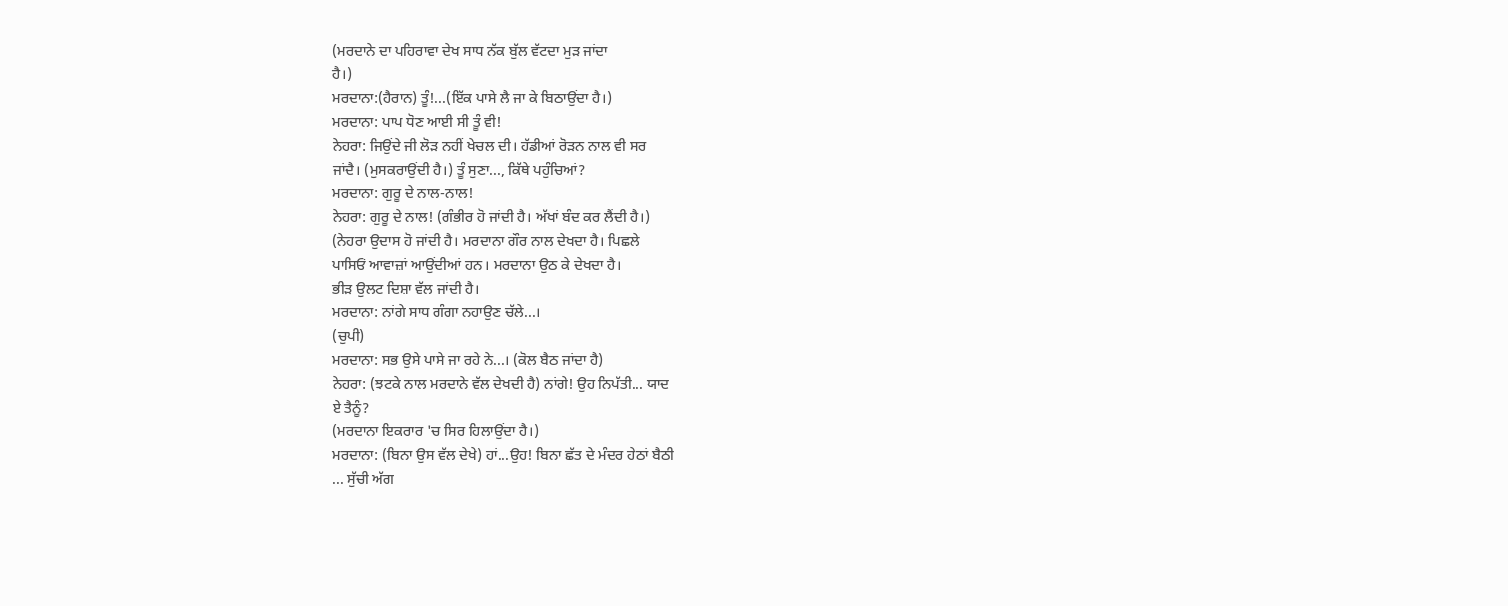(ਮਰਦਾਨੇ ਦਾ ਪਹਿਰਾਵਾ ਦੇਖ ਸਾਧ ਨੱਕ ਬੁੱਲ ਵੱਟਦਾ ਮੁੜ ਜਾਂਦਾ
ਹੈ।)
ਮਰਦਾਨਾ:(ਹੈਰਾਨ) ਤੂੰ!...(ਇੱਕ ਪਾਸੇ ਲੈ ਜਾ ਕੇ ਬਿਠਾਉਂਦਾ ਹੈ।)
ਮਰਦਾਨਾ: ਪਾਪ ਧੋਣ ਆਈ ਸੀ ਤੂੰ ਵੀ!
ਨੇਹਰਾ: ਜਿਉਂਦੇ ਜੀ ਲੋੜ ਨਹੀਂ ਖੇਚਲ ਦੀ। ਹੱਡੀਆਂ ਰੋੜਨ ਨਾਲ ਵੀ ਸਰ
ਜਾਂਦੈ। (ਮੁਸਕਰਾਉਂਦੀ ਹੈ।) ਤੂੰ ਸੁਣਾ..., ਕਿੱਥੇ ਪਹੁੰਚਿਆਂ?
ਮਰਦਾਨਾ: ਗੁਰੂ ਦੇ ਨਾਲ-ਨਾਲ!
ਨੇਹਰਾ: ਗੁਰੂ ਦੇ ਨਾਲ! (ਗੰਭੀਰ ਹੋ ਜਾਂਦੀ ਹੈ। ਅੱਖਾਂ ਬੰਦ ਕਰ ਲੈਂਦੀ ਹੈ।)
(ਨੇਹਰਾ ਉਦਾਸ ਹੋ ਜਾਂਦੀ ਹੈ। ਮਰਦਾਨਾ ਗੌਰ ਨਾਲ ਦੇਖਦਾ ਹੈ। ਪਿਛਲੇ
ਪਾਸਿਓਂ ਆਵਾਜ਼ਾਂ ਆਉਂਦੀਆਂ ਹਨ। ਮਰਦਾਨਾ ਉਠ ਕੇ ਦੇਖਦਾ ਹੈ।
ਭੀੜ ਉਲਟ ਦਿਸ਼ਾ ਵੱਲ ਜਾਂਦੀ ਹੈ।
ਮਰਦਾਨਾ: ਨਾਂਗੇ ਸਾਧ ਗੰਗਾ ਨਹਾਉਣ ਚੱਲੇ...।
(ਚੁਪੀ)
ਮਰਦਾਨਾ: ਸਭ ਉਸੇ ਪਾਸੇ ਜਾ ਰਹੇ ਨੇ...। (ਕੋਲ ਬੈਠ ਜਾਂਦਾ ਹੈ)
ਨੇਹਰਾ: (ਝਟਕੇ ਨਾਲ ਮਰਦਾਨੇ ਵੱਲ ਦੇਖਦੀ ਹੈ) ਨਾਂਗੇ! ਉਹ ਨਿਪੱਤੀ... ਯਾਦ
ਏ ਤੈਨੂੰ?
(ਮਰਦਾਨਾ ਇਕਰਾਰ 'ਚ ਸਿਰ ਹਿਲਾਉਂਦਾ ਹੈ।)
ਮਰਦਾਨਾ: (ਬਿਨਾ ਉਸ ਵੱਲ ਦੇਖੇ) ਹਾਂ...ਉਹ! ਬਿਨਾ ਛੱਤ ਦੇ ਮੰਦਰ ਹੇਠਾਂ ਬੈਠੀ
... ਸੁੱਚੀ ਅੱਗ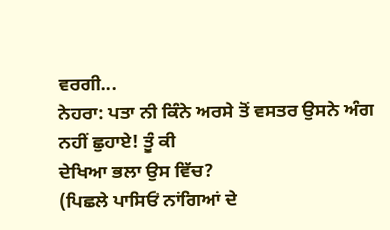ਵਰਗੀ...
ਨੇਹਰਾ: ਪਤਾ ਨੀ ਕਿੰਨੇ ਅਰਸੇ ਤੋਂ ਵਸਤਰ ਉਸਨੇ ਅੰਗ ਨਹੀਂ ਛੁਹਾਏ! ਤੂੰ ਕੀ
ਦੇਖਿਆ ਭਲਾ ਉਸ ਵਿੱਚ?
(ਪਿਛਲੇ ਪਾਸਿਓਂ ਨਾਂਗਿਆਂ ਦੇ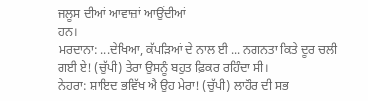ਜਲੂਸ ਦੀਆਂ ਆਵਾਜ਼ਾਂ ਆਉਂਦੀਆਂ
ਹਨ।
ਮਰਦਾਨਾ: ...ਦੇਖਿਆ, ਕੱਪੜਿਆਂ ਦੇ ਨਾਲ ਈ ... ਨਗਨਤਾ ਕਿਤੇ ਦੂਰ ਚਲੀ
ਗਈ ਏ! (ਚੁੱਪੀ) ਤੇਰਾ ਉਸਨੂੰ ਬਹੁਤ ਫ਼ਿਕਰ ਰਹਿੰਦਾ ਸੀ।
ਨੇਹਰਾ: ਸ਼ਾਇਦ ਭਵਿੱਖ ਐ ਉਹ ਮੇਰਾ! (ਚੁੱਪੀ) ਲਾਹੌਰ ਦੀ ਸਭ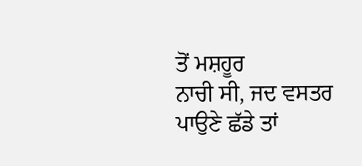ਤੋਂ ਮਸ਼ਹੂਰ
ਨਾਚੀ ਸੀ, ਜਦ ਵਸਤਰ ਪਾਉਣੇ ਛੱਡੇ ਤਾਂ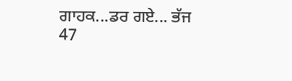ਗਾਹਕ...ਡਰ ਗਏ... ਭੱਜ
47